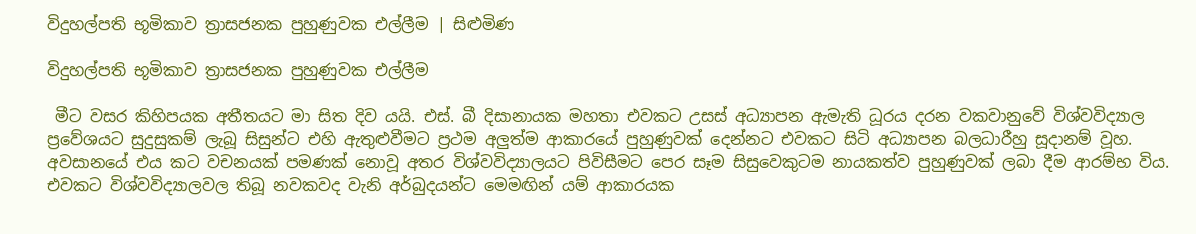විදුහල්පති භූමිකාව ත්‍රාසජනක පුහුණුවක එල්ලීම | සිළුමිණ

විදුහල්පති භූමිකාව ත්‍රාසජනක පුහුණුවක එල්ලීම

 මීට වසර කිහිපයක අතීතයට මා සිත දිව යයි. එස්. බී දිසානායක මහතා එවකට උසස් අධ්‍යාපන ඇමැති ධූරය දරන වකවානුවේ විශ්වවිද්‍යාල ප්‍රවේශයට සුදුසුකම් ලැබූ සිසුන්ට එහි ඇතුළුවීමට ප්‍රථම අලුත්ම ආකාරයේ පුහුණුවක් දෙන්නට එවකට සිටි අධ්‍යාපන බලධාරීහු සූදානම් වූහ. අවසානයේ එය කට වචනයක් පමණක් නොවූ අතර විශ්වවිද්‍යාලයට පිවිසීමට පෙර සෑම සිසුවෙකුටම නායකත්ව පුහුණුවක් ලබා දීම ආරම්භ විය. එවකට විශ්වවිද්‍යාලවල තිබූ නවකවද වැනි අර්බුදයන්ට මෙමඟින් යම් ආකාරයක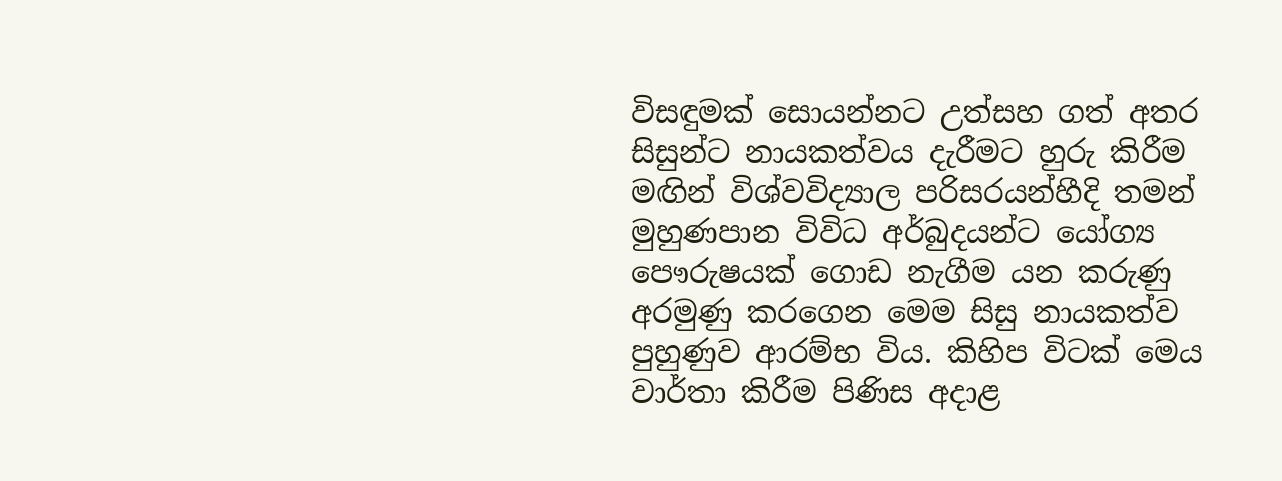විසඳුමක් සොයන්නට උත්සහ ගත් අතර සිසුන්ට නායකත්වය දැරීමට හුරු කිරීම මඟින් විශ්වවිද්‍යාල පරිසරයන්හීදි තමන් මුහුණපාන විවිධ අර්බුදයන්ට යෝග්‍ය පෞරුෂයක් ගොඩ නැගීම යන කරුණු අරමුණු කරගෙන මෙම සිසු නායකත්ව පුහුණුව ආරම්භ විය. කිහිප විටක් මෙය වාර්තා කිරීම පිණිස අදාළ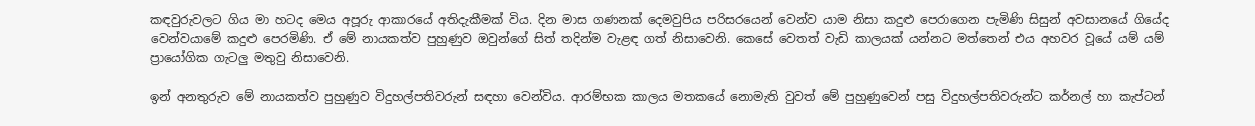කඳවුරුවලට ගිය මා හටද මෙය අපූරු ආකාරයේ අතිදැකීමක් විය. දින මාස ගණනක් දෙමවුපිය පරිසරයෙන් වෙන්ව යාම නිසා කදුළු පෙරාගෙන පැමිණි සිසුන් අවසානයේ ගියේද වෙන්වයාමේ කදුළු පෙරමිණි. ඒ මේ නායකත්ව පුහුණුව ඔවුන්ගේ සිත් තදින්ම වැළඳ ගත් නිසාවෙනි. කෙසේ වෙතත් වැඩි කාලයක් යන්නට මත්තෙන් එය අහවර වූයේ යම් යම් ප්‍රායෝගික ගැටලු මතුවු නිසාවෙනි.

ඉන් අනතුරුව මේ නායකත්ව පුහුණුව විදුහල්පතිවරුන් සඳහා වෙන්විය. ආරම්භක කාලය මතකයේ නොමැති වුවත් මේ පුහුණුවෙන් පසු විදුහල්පතිවරුන්ට කර්නල් හා කැප්ටන්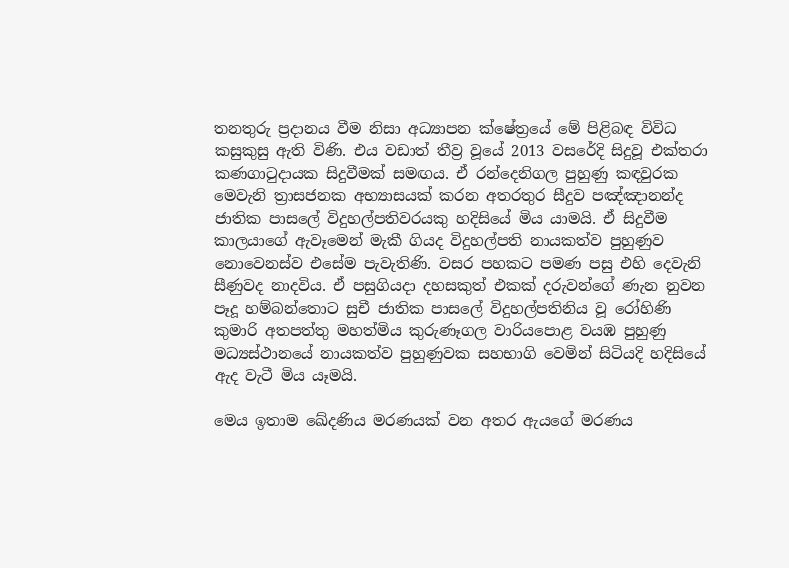තනතුරු ප්‍රදානය වීම නිසා අධ්‍යාපන ක්ෂේත්‍රයේ මේ පිළිබඳ විවිධ කසුකුසු ඇති විණි. එය වඩාත් තීව්‍ර වූයේ 2013 වසරේදි සිදුවූ එක්තරා කණගාටුදායක සිදුවීමක් සමඟය. ඒ රන්දෙනිගල පුහුණු කඳවුරක මෙවැනි ත්‍රාසජනක අභ්‍යාසයක් කරන අතරතුර සීදුව පඤ්ඤානන්ද ජාතික පාසලේ විදුහල්පතිවරයකු හදිසියේ මිය යාමයි. ඒ සිදුවීම කාලයාගේ ඇවෑමෙන් මැකී ගියද විදුහල්පති නායකත්ව පුහුණුව නොවෙනස්ව එසේම පැවැතිණි. වසර පහකට පමණ පසු එහි දෙවැනි සීණුවද නාදවිය. ඒ පසුගියදා දහසකුත් එකක් දරුවන්ගේ ණැන නුවන පෑදූ හම්බන්තොට සුචී ජාතික පාසලේ විදුහල්පතිනිය වූ රෝහිණි කුමාරි අතපත්තු මහත්මිය කුරුණෑගල වාරියපොළ වයඹ පුහුණු මධ්‍යස්ථානයේ නායකත්ව පුහුණුවක සහභාගි වෙමින් සිටියදි හදිසියේ ඇද වැටී මිය යෑමයි.

මෙය ඉතාම ඛේදණිය මරණයක් වන අතර ඇයගේ මරණය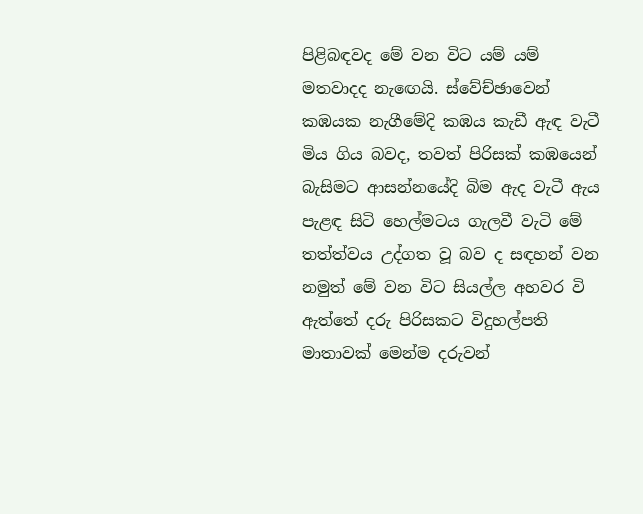පිළිබඳවද මේ වන විට යම් යම් මතවාදද නැඟෙයි. ස්වේච්ඡාවෙන් කඹයක නැගීමේදි කඹය කැඩී ඇඳ වැටී මිය ගිය බවද, තවත් පිරිසක් කඹයෙන් බැසිමට ආසන්නයේදි බිම ඇද වැටී ඇය පැළඳ සිටි හෙල්මටය ගැලවී වැටි මේ තත්ත්වය උද්ගත වූ බව ද සඳහන් වන නමුත් මේ වන විට සියල්ල අහවර වි ඇත්තේ දරු පිරිසකට විදුහල්පති මාතාවක් මෙන්ම දරුවන්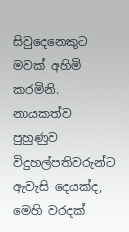සිවුදෙනෙකුට මවක් අහිමි කරමිනි. නායකත්ව පුහුණුව විදුහල්පතිවරුන්ට ඇවැසි දෙයක්ද, මෙහි වරදක්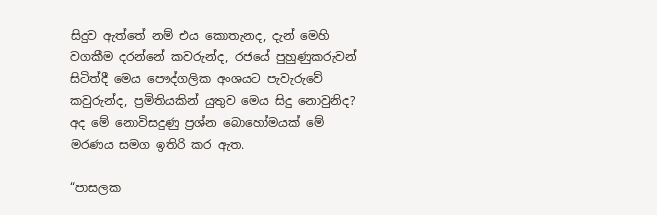සිදුව ඇත්තේ නම් එය කොතැනද, දැන් මෙහි වගකීම දරන්නේ කවරුන්ද, රජයේ පුහුණුකරුවන් සිටිත්දී මෙය පෞද්ගලික අංශයට පැවැරුවේ කවුරුන්ද, ප්‍රමිතියකින් යුතුව මෙය සිදු නොවුනිද? අද මේ නොවිසදුණු ප්‍රශ්න බොහෝමයක් මේ මරණය සමග ඉතිරි කර ඇත.

“පාසලක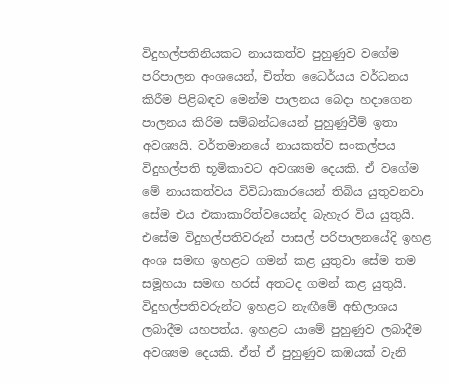විදුහල්පතිනියකට නායකත්ව පුහුණුව වගේම පරිපාලන අංශයෙන්, චිත්ත ධෛර්යය වර්ධනය කිරීම පිළිබඳව මෙන්ම පාලනය බෙදා හදාගෙන පාලනය කිරිම සම්බන්ධයෙන් පුහුණුවීම් ඉතා අවශ්‍යයි. වර්තමානයේ නායකත්ව සංකල්පය විදුහල්පති භූමිකාවට අවශ්‍යම දෙයකි. ඒ වගේම මේ නායකත්වය විවිධාකාරයෙන් තිබිය යුතුවනවා සේම එය එකාකාරිත්වයෙන්ද බැහැර විය යුතුයි. එසේම විදුහල්පතිවරුන් පාසල් පරිපාලනයේදි ඉහළ අංශ සමඟ ඉහළට ගමන් කළ යුතුවා සේම තම සමූහයා සමඟ හරස් අතටද ගමන් කළ යුතුයි. විදුහල්පතිවරුන්ට ඉහළට නැඟීමේ අභිලාශය ලබාදීම යහපත්ය. ඉහළට යාමේ පුහුණුව ලබාදීම අවශ්‍යම දෙයකි. ඒත් ඒ පුහුණුව කඹයක් වැනි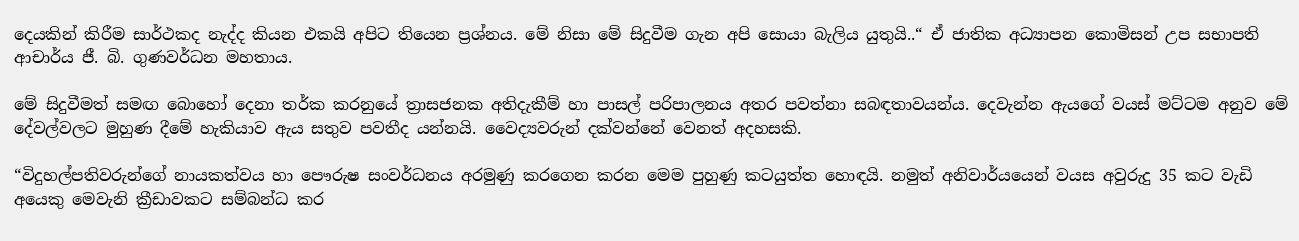දෙයකින් කිරීම සාර්ථකද නැද්ද කියන එකයි අපිට තියෙන ප්‍රශ්නය. මේ නිසා මේ සිදුවීම ගැන අපි සොයා බැලිය යුතුයි..“ ඒ ජාතික අධ්‍යාපන කොමිසන් උප සභාපති ආචාර්ය ජී. බි. ගුණවර්ධන මහතාය.

මේ සිදුවීමත් සමඟ බොහෝ දෙනා තර්ක කරනුයේ ත්‍රාසජනක අතිදැකීම් හා පාසල් පරිපාලනය අතර පවත්නා සබඳතාවයන්ය. දෙවැන්න ඇයගේ වයස් මට්ටම අනුව මේ දේවල්වලට මුහුණ දීමේ හැකියාව ඇය සතුව පවතීද යන්නයි. වෛද්‍යවරුන් දක්වන්නේ වෙනත් අදහසකි.

“විදුහල්පතිවරුන්ගේ නායකත්වය හා පෞරුෂ සංවර්ධනය අරමුණු කරගෙන කරන මෙම පුහුණු කටයුත්ත හොඳයි. නමුත් අනිවාර්යයෙන් වයස අවුරුදු 35 කට වැඩි අයෙකු මෙවැනි ක්‍රීඩාවකට සම්බන්ධ කර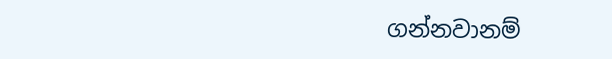ගන්නවානම්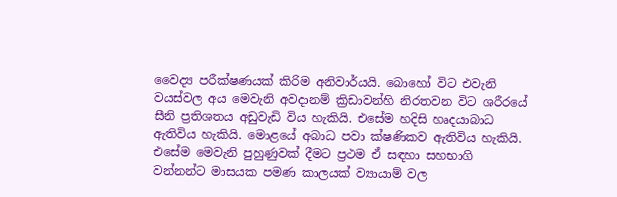වෛද්‍ය පරීක්ෂණයක් කිරිම අනිවාර්යයි. බොහෝ විට එවැනි වයස්වල අය මෙවැනි අවදානම් ක්‍රිඩාවන්හි නිරතවන විට ශරීරයේ සීනි ප්‍රතිශතය අඩුවැඩි විය හැකියි. එසේම හදිසි හෘදයාබාධ ඇතිවිය හැකියි. මොළයේ අබාධ පවා ක්ෂණිකව ඇතිවිය හැකියි. එසේම මෙවැනි පුහුණුවක් දීමට ප්‍රථම ඒ සඳහා සහභාගි වන්නන්ට මාසයක පමණ කාලයක් ව්‍යායාම් වල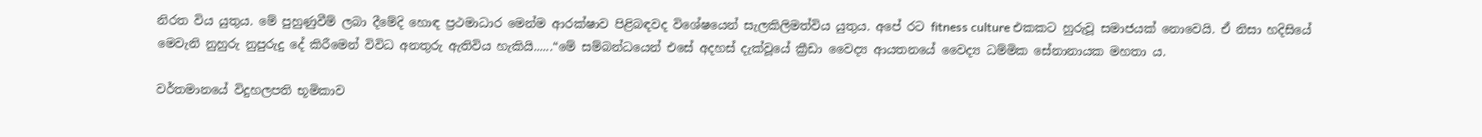නිරත විය යුතුය. මේ පුහුණුවීම් ලබා දීමේදි හොඳ ප්‍රථමාධාර මෙන්ම ආරක්ෂාව පිළිබඳවද විශේෂයෙන් සැලකිලිමත්විය යුතුය. අපේ රට fitness culture එකකට හුරුවූ සමාජයක් නොවෙයි. ඒ නිසා හදිසියේ මෙවැනි නුහුරු නුපුරුදු දේ කිරීමෙන් විවිධ අනතුරු ඇතිවිය හැකියි......“මේ සම්බන්ධයෙන් එසේ අදහස් දැක්වූයේ ක්‍රීඩා වෛද්‍ය ආයතනයේ වෛද්‍ය ධම්මික සේනානායක මහතා ය.

වර්තමානයේ විදුහලපති භූමිකාව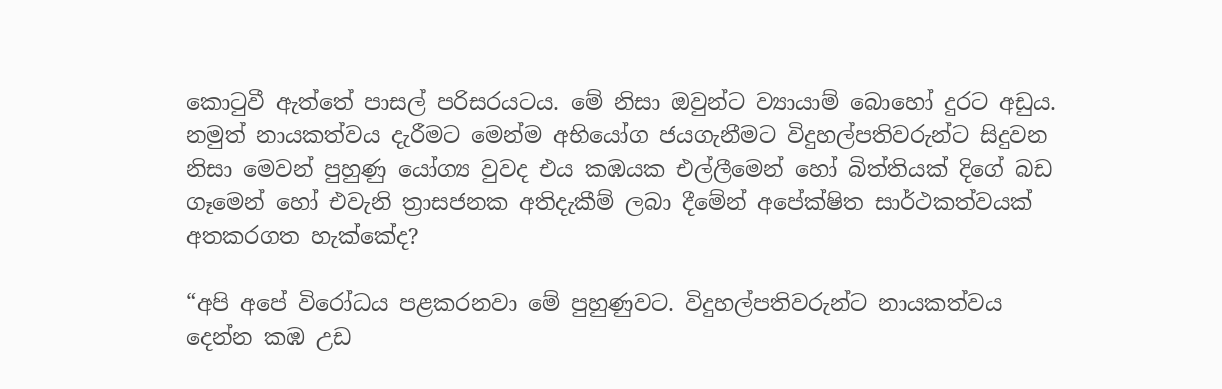කොටුවී ඇත්තේ පාසල් පරිසරයටය. මේ නිසා ඔවුන්ට ව්‍යායාම් බොහෝ දුරට අඩුය. නමුත් නායකත්වය දැරීමට මෙන්ම අභියෝග ජයගැනීමට විදුහල්පතිවරුන්ට සිදුවන නිසා මෙවන් පුහුණු යෝග්‍ය වුවද එය කඹයක එල්ලීමෙන් හෝ බිත්තියක් දිගේ බඩ ගෑමෙන් හෝ එවැනි ත්‍රාසජනක අතිදැකීම් ලබා දීමේන් අපේක්ෂිත සාර්ථකත්වයක් අතකරගත හැක්කේද?

“අපි අපේ විරෝධය පළකරනවා මේ පුහුණුවට. විදුහල්පතිවරුන්ට නායකත්වය දෙන්න කඹ උඩ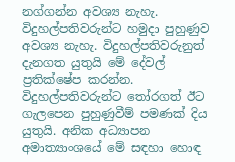නග්ගන්න අවශ්‍ය නැහැ. විදුහල්පතිවරුන්ට හමුදා පුහුණුව අවශ්‍ය නැහැ. විදුහල්පතිවරුනුත් දැනගත යුතුයි මේ දේවල් ප්‍රතික්ෂේප කරන්න. විදුහල්පතිවරුන්ට තෝරගත් ඊට ගැලපෙන පුහුණුවීම් පමණක් දිය යුතුයි. අනික අධ්‍යාපන අමාත්‍යාංශයේ මේ සඳහා හොඳ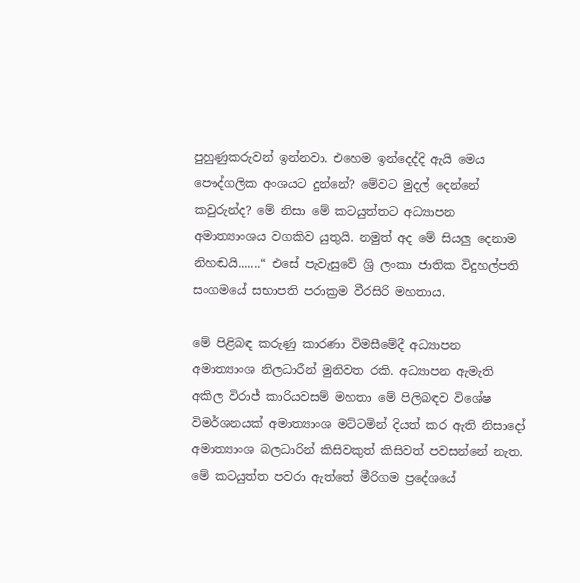පුහුණුකරුවන් ඉන්නවා. එහෙම ඉන්දෙද්දි ඇයි මෙය පෞද්ගලික අංශයට දුන්නේ? මේවට මුදල් දෙන්නේ කවුරුන්ද? මේ නිසා මේ කටයුත්තට අධ්‍යාපන අමාත්‍යාංශය වගකිව යුතුයි. නමුත් අද මේ සියලු දෙනාම නිහඬයි.......“ එසේ පැවැසුවේ ශ්‍රි ලංකා ජාතික විදුහල්පති සංගමයේ සභාපති පරාක්‍රම වීරසිරි මහතාය.

මේ පිළිබඳ කරුණු කාරණා විමසීමේදී අධ්‍යාපන අමාත්‍යාංශ නිලධාරීන් මුනිවත රකි. අධ්‍යාපන ඇමැති අකිල විරාජ් කාරියවසම් මහතා මේ පිලිබඳව විශේෂ විමර්ශනයක් අමාත්‍යාංශ මට්ටමින් දියත් කර ඇති නිසාදෝ අමාත්‍යාංශ බලධාරින් කිසිවකුත් කිසිවත් පවසන්නේ නැත. මේ කටයුත්ත පවරා ඇත්තේ මීරිගම ප්‍රදේශයේ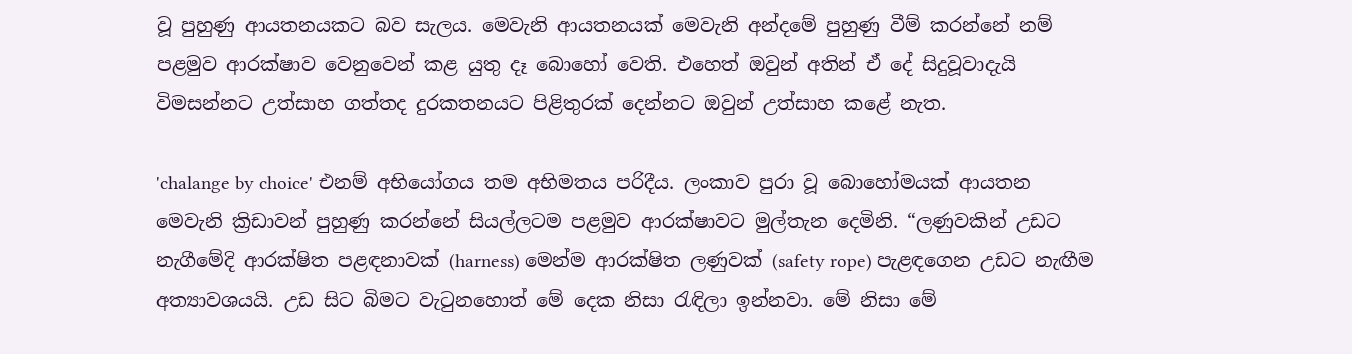වූ පුහුණු ආයතනයකට බව සැලය. මෙවැනි ආයතනයක් මෙවැනි අන්දමේ පුහුණු වීම් කරන්නේ නම් පළමුව ආරක්ෂාව වෙනුවෙන් කළ යුතු දෑ බොහෝ වෙති. එහෙත් ඔවුන් අතින් ඒ දේ සිදුවූවාදැයි විමසන්නට උත්සාහ ගත්තද දුරකතනයට පිළිතුරක් දෙන්නට ඔවුන් උත්සාහ කළේ නැත.

'chalange by choice' එනම් අභියෝගය තම අභිමතය පරිදීය. ලංකාව පුරා වූ බොහෝමයක් ආයතන මෙවැනි ක්‍රිඩාවන් පුහුණු කරන්නේ සියල්ලටම පළමුව ආරක්ෂාවට මුල්තැන දෙමිනි. “ලණුවකින් උඩට නැගීමේදි ආරක්ෂිත පළඳනාවක් (harness) මෙන්ම ආරක්ෂිත ලණුවක් (safety rope) පැළඳගෙන උඩට නැඟීම අත්‍යාවශයයි. උඩ සිට බිමට වැටුනහොත් මේ දෙක නිසා රැඳිලා ඉන්නවා. මේ නිසා මේ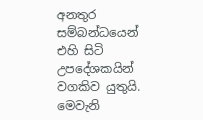අනතුර සම්බන්ධයෙන් එහි සිටි උපදේශකයින් වගකිව යුතුයි. මෙවැනි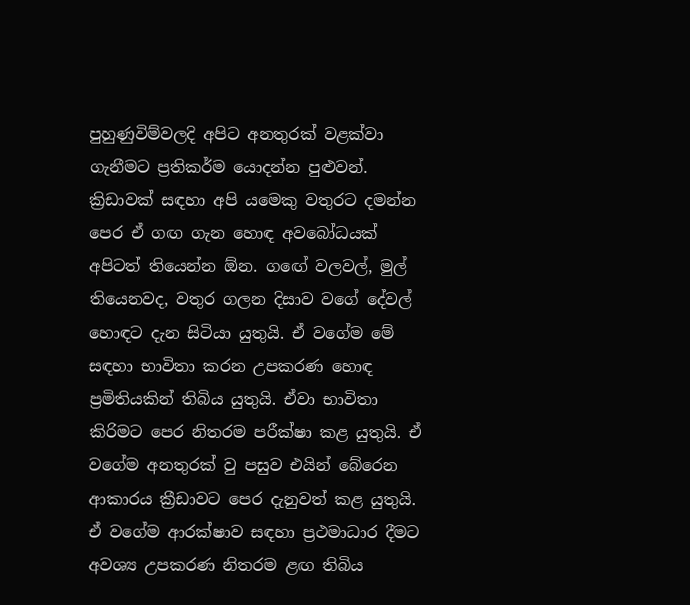පුහුණුවිම්වලදි අපිට අනතුරක් වළක්වා ගැනීමට ප්‍රතිකර්ම යොදන්න පුළුවන්. ක්‍රිඩාවක් සඳහා අපි යමෙකු වතුරට දමන්න පෙර ඒ ගඟ ගැන හොඳ අවබෝධයක් අපිටත් තියෙන්න ඕන. ගඟේ වලවල්, මුල් තියෙනවද, වතුර ගලන දිසාව වගේ දේවල් හොඳට දැන සිටියා යුතුයි. ඒ වගේම මේ සඳහා භාවිතා කරන උපකරණ හොඳ ප්‍රමිතියකින් තිබිය යුතුයි. ඒවා භාවිතා කිරිමට පෙර නිතරම පරීක්ෂා කළ යුතුයි. ඒ වගේම අනතුරක් වු පසුව එයින් බේරෙන ආකාරය ක්‍රීඩාවට පෙර දැනුවත් කළ යුතුයි. ඒ වගේම ආරක්ෂාව සඳහා ප්‍රථමාධාර දීමට අවශ්‍ය උපකරණ නිතරම ළඟ තිබිය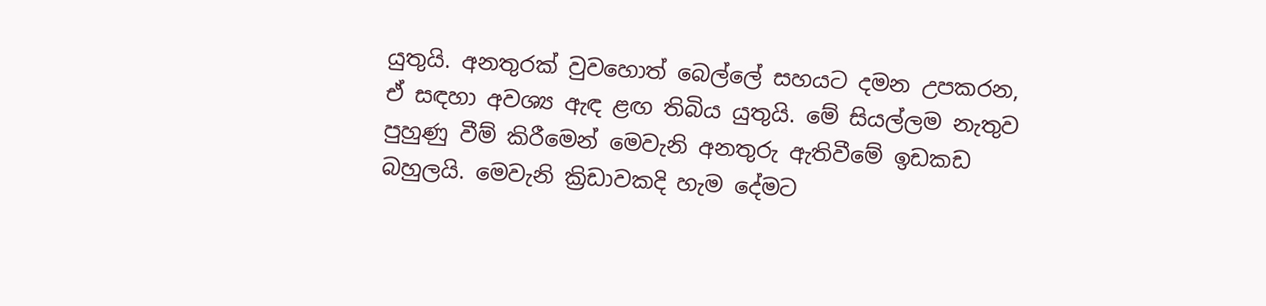යුතුයි. අනතුරක් වුවහොත් බෙල්ලේ සහයට දමන උපකරන, ඒ සඳහා අවශ්‍ය ඇඳ ළඟ තිබිය යුතුයි. මේ සියල්ලම නැතුව පුහුණු වීම් කිරීමෙන් මෙවැනි අනතුරු ඇතිවීමේ ඉඩකඩ බහුලයි. මෙවැනි ක්‍රිඩාවකදි හැම දේමට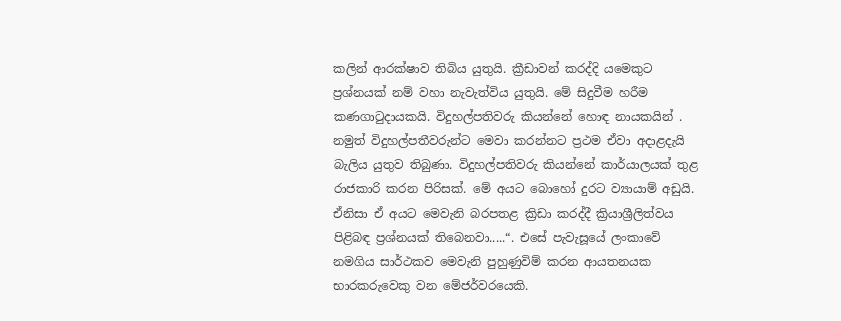කලින් ආරක්ෂාව තිබිය යුතුයි. ක්‍රීඩාවන් කරද්දි යමෙකුට ප්‍රශ්නයක් නම් වහා නැවැත්විය යුතුයි. මේ සිදුවීම හරීම කණගාටුදායකයි. විදුහල්පතිවරු කියන්නේ හොඳ නායකයින් . නමුත් විදුහල්පතීවරුන්ට මෙවා කරන්නට ප්‍රථම ඒවා අදාළදැයි බැලිය යුතුව තිබුණා. විදුහල්පතිවරු කියන්නේ කාර්යාලයක් තුළ රාජකාරි කරන පිරිසක්. මේ අයට බොහෝ දුරට ව්‍යායාම් අඩුයි. ඒනිසා ඒ අයට මෙවැනි බරපතළ ක්‍රිඩා කරද්දී ක්‍රියාශ්‍රීලිත්වය පිළිබඳ ප්‍රශ්නයක් තිබෙනවා.....“. එසේ පැවැසූයේ ලංකාවේ නමගිය සාර්ථකව මෙවැනි පුහුණුවිම් කරන ආයතනයක භාරකරුවෙකු වන මේජර්වරයෙකි.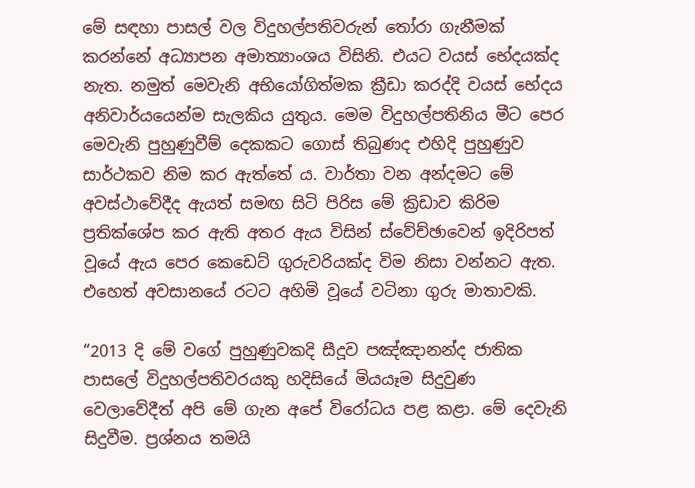මේ සඳහා පාසල් වල විදුහල්පතිවරුන් තෝරා ගැනීමක් කරන්නේ අධ්‍යාපන අමාත්‍යාංශය විසිනි. එයට වයස් භේදයක්ද නැත. නමුත් මෙවැනි අභියෝගිත්මක ක්‍රීඩා කරද්දි වයස් භේදය අනිවාර්යයෙන්ම සැලකිය යුතුය. මෙම විදුහල්පතිනිය මීට පෙර මෙවැනි පුහුණුවීම් දෙකකට ගොස් තිබුණද එහිදි පුහුණුව සාර්ථකව නිම කර ඇත්තේ ය. වාර්තා වන අන්දමට මේ අවස්ථාවේදීද ඇයත් සමඟ සිටි පිරිස මේ ක්‍රිඩාව කිරිම ප්‍රතික්ශේප කර ඇති අතර ඇය විසින් ස්වේච්ඡාවෙන් ඉදිරිපත් වූයේ ඇය පෙර කෙඩෙට් ගුරුවරියක්ද විම නිසා වන්නට ඇත. එහෙත් අවසානයේ රටට අහිමි වූයේ වටිනා ගුරු මාතාවකි.

“2013 දි මේ වගේ පුහුණුවකදි සීදූව පඤ්ඤානන්ද ජාතික පාසලේ විදුහල්පතිවරයකු හදිසියේ මියයෑම සිදුවුණ වෙලාවේදීත් අපි මේ ගැන අපේ විරෝධය පළ කළා. මේ දෙවැනි සිදුවීම. ප්‍රශ්නය තමයි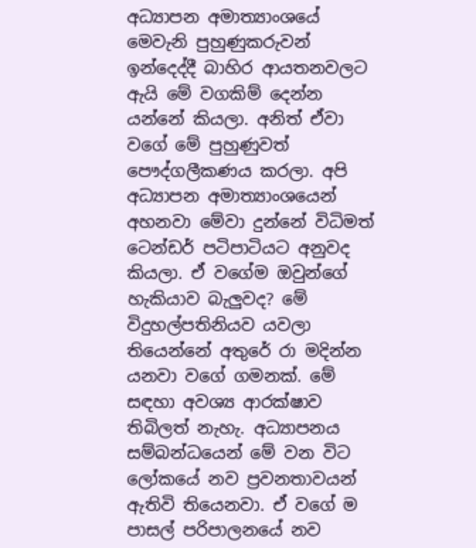අධ්‍යාපන අමාත්‍යාංශයේ මෙවැනි පුහුණුකරුවන් ඉන්දෙද්දී බාහිර ආයතනවලට ඇයි මේ වගකිම් දෙන්න යන්නේ කියලා. අනිත් ඒවා වගේ මේ පුහුණුවත් පෞද්ගලීකණය කරලා. අපි අධ්‍යාපන අමාත්‍යාංශයෙන් අහනවා මේවා දුන්නේ විධිමත් ටෙන්ඩර් පටිපාටියට අනුවද කියලා. ඒ වගේම ඔවුන්ගේ හැකියාව බැලුවද? මේ විදුහල්පතිනියව යවලා තියෙන්නේ අතුරේ රා මදින්න යනවා වගේ ගමනක්. මේ සඳහා අවශ්‍ය ආරක්ෂාව තිබිලත් නැහැ. අධ්‍යාපනය සම්බන්ධයෙන් මේ වන විට ලෝකයේ නව ප්‍රවනතාවයන් ඇතිවි තියෙනවා. ඒ වගේ ම පාසල් පරිපාලනයේ නව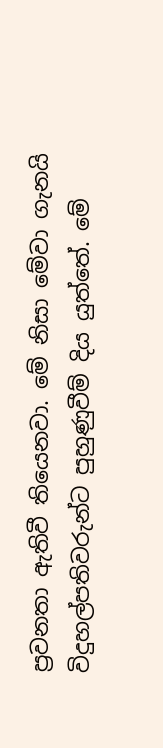ප්‍රවනතා ඇතිවී තියෙනවා. මේ නිසා මේවා ගැනයි විදුහල්පතිවරුන්ට පුහුණුවීම් දිය යුත්තේ. මේ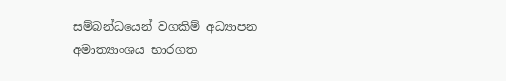සම්බන්ධයෙන් වගකිම් අධ්‍යාපන අමාත්‍යාංශය භාරගත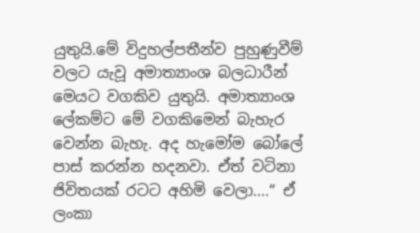යුතුයි.මේ විදුහල්පතීන්ව පුහුණුවීම් වලට යැවූ අමාත්‍යාංශ බලධාරීන් මෙයට වගකිව යුතුයි. අමාත්‍යාංශ ලේකම්ට මේ වගකිමෙන් බැහැර වෙන්න බැහැ. අද හැමෝම බෝලේ පාස් කරන්න හදනවා. ඒත් වටිනා ජිවිතයක් රටට අහිමි වෙලා....“ ඒ ලංකා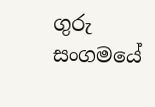ගුරු සංගමයේ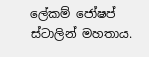ලේකම් ජෝෂප් ස්ටාලින් මහතාය.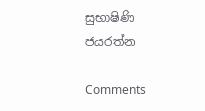සුභාෂිණි ජයරත්න

Comments